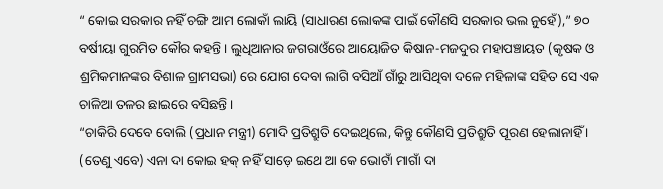“ କୋଇ ସରକାର ନହିଁ ଚଙ୍ଗି ଆମ ଲୋକାଁ ଲାୟି (ସାଧାରଣ ଲୋକଙ୍କ ପାଇଁ କୌଣସି ସରକାର ଭଲ ନୁହେଁ),” ୭୦ ବର୍ଷୀୟା ଗୁରମିତ କୌର କହନ୍ତି । ଲୁଧିଆନାର ଜଗରାଓଁରେ ଆୟୋଜିତ କିଷାନ-ମଜଦୁର ମହାପଞ୍ଚାୟତ (କୃଷକ ଓ ଶ୍ରମିକମାନଙ୍କର ବିଶାଳ ଗ୍ରାମସଭା) ରେ ଯୋଗ ଦେବା ଲାଗି ବସିଆଁ ଗାଁରୁ ଆସିଥିବା ଦଳେ ମହିଳାଙ୍କ ସହିତ ସେ ଏକ ଚାଳିଆ ତଳର ଛାଇରେ ବସିଛନ୍ତି ।
“ଚାକିରି ଦେବେ ବୋଲି (ପ୍ରଧାନ ମନ୍ତ୍ରୀ) ମୋଦି ପ୍ରତିଶ୍ରୁତି ଦେଇଥିଲେ, କିନ୍ତୁ କୌଣସି ପ୍ରତିଶ୍ରୁତି ପୂରଣ ହେଲାନାହିଁ । (ତେଣୁ ଏବେ) ଏନା ଦା କୋଇ ହକ୍ ନହିଁ ସାଡ଼େ ଇଥେ ଆ କେ ଭୋଟାଁ ମାଗାଁ ଦା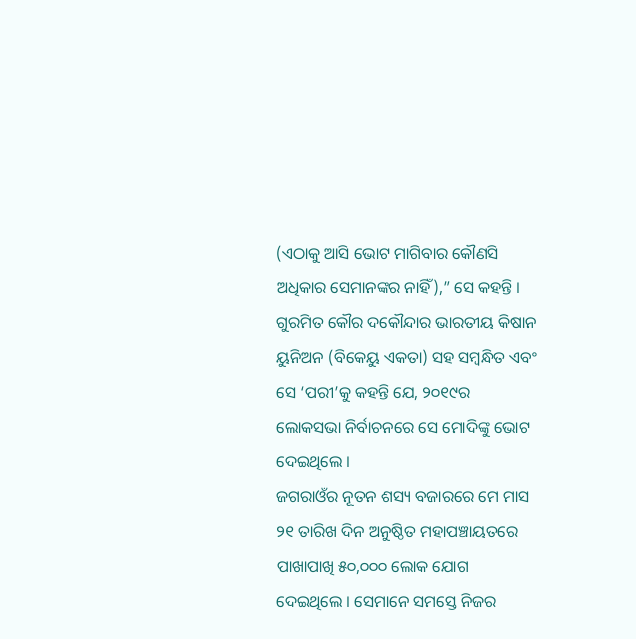(ଏଠାକୁ ଆସି ଭୋଟ ମାଗିବାର କୌଣସି ଅଧିକାର ସେମାନଙ୍କର ନାହିଁ),” ସେ କହନ୍ତି । ଗୁରମିତ କୌର ଦକୌନ୍ଦାର ଭାରତୀୟ କିଷାନ ୟୁନିଅନ (ବିକେୟୁ ଏକତା) ସହ ସମ୍ବନ୍ଧିତ ଏବଂ ସେ ‘ପରୀ’କୁ କହନ୍ତି ଯେ, ୨୦୧୯ର ଲୋକସଭା ନିର୍ବାଚନରେ ସେ ମୋଦିଙ୍କୁ ଭୋଟ ଦେଇଥିଲେ ।
ଜଗରାଓଁର ନୂତନ ଶସ୍ୟ ବଜାରରେ ମେ ମାସ ୨୧ ତାରିଖ ଦିନ ଅନୁଷ୍ଠିତ ମହାପଞ୍ଚାୟତରେ ପାଖାପାଖି ୫୦,୦୦୦ ଲୋକ ଯୋଗ ଦେଇଥିଲେ । ସେମାନେ ସମସ୍ତେ ନିଜର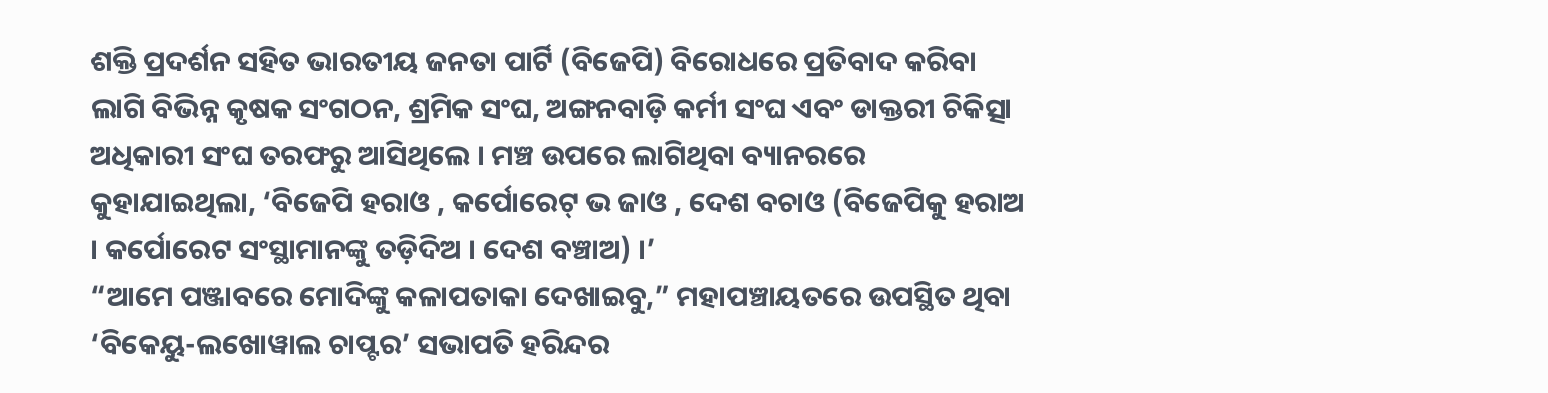ଶକ୍ତି ପ୍ରଦର୍ଶନ ସହିତ ଭାରତୀୟ ଜନତା ପାର୍ଟି (ବିଜେପି) ବିରୋଧରେ ପ୍ରତିବାଦ କରିବା ଲାଗି ବିଭିନ୍ନ କୃଷକ ସଂଗଠନ, ଶ୍ରମିକ ସଂଘ, ଅଙ୍ଗନବାଡ଼ି କର୍ମୀ ସଂଘ ଏବଂ ଡାକ୍ତରୀ ଚିକିତ୍ସା ଅଧିକାରୀ ସଂଘ ତରଫରୁ ଆସିଥିଲେ । ମଞ୍ଚ ଉପରେ ଲାଗିଥିବା ବ୍ୟାନରରେ କୁହାଯାଇଥିଲା, ‘ବିଜେପି ହରାଓ , କର୍ପୋରେଟ୍ ଭ ଜାଓ , ଦେଶ ବଚାଓ (ବିଜେପିକୁ ହରାଅ । କର୍ପୋରେଟ ସଂସ୍ଥାମାନଙ୍କୁ ତଡ଼ିଦିଅ । ଦେଶ ବଞ୍ଚାଅ) ।’
“ଆମେ ପଞ୍ଜାବରେ ମୋଦିଙ୍କୁ କଳାପତାକା ଦେଖାଇବୁ,” ମହାପଞ୍ଚାୟତରେ ଉପସ୍ଥିତ ଥିବା ‘ବିକେୟୁ-ଲଖୋୱାଲ ଚାପ୍ଟର’ ସଭାପତି ହରିନ୍ଦର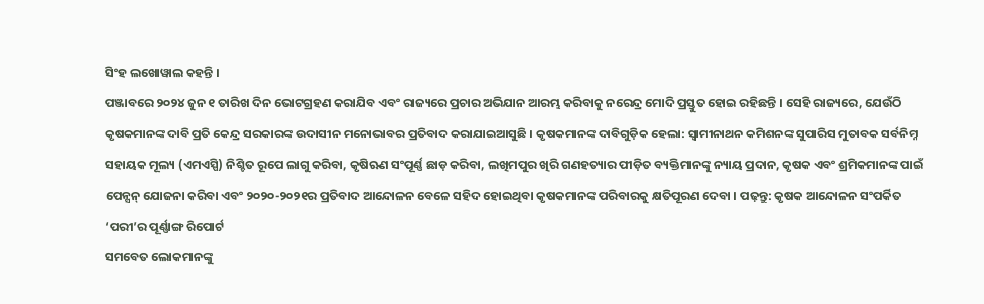ସିଂହ ଲଖୋୱାଲ କହନ୍ତି ।
ପଞ୍ଜାବରେ ୨୦୨୪ ଜୁନ ୧ ତାରିଖ ଦିନ ଭୋଟଗ୍ରହଣ କରାଯିବ ଏବଂ ରାଜ୍ୟରେ ପ୍ରଚାର ଅଭିଯାନ ଆରମ୍ଭ କରିବାକୁ ନରେନ୍ଦ୍ର ମୋଦି ପ୍ରସ୍ତୁତ ହୋଇ ରହିଛନ୍ତି । ସେହି ରାଜ୍ୟରେ, ଯେଉଁଠି କୃଷକମାନଙ୍କ ଦାବି ପ୍ରତି କେନ୍ଦ୍ର ସରକାରଙ୍କ ଉଦାସୀନ ମନୋଭାବର ପ୍ରତିବାଦ କରାଯାଇଆସୁଛି । କୃଷକମାନଙ୍କ ଦାବିଗୁଡ଼ିକ ହେଲା: ସ୍ୱାମୀନାଥନ କମିଶନଙ୍କ ସୁପାରିସ ମୁତାବକ ସର୍ବନିମ୍ନ ସହାୟକ ମୂଲ୍ୟ (ଏମଏସ୍ପି) ନିଶ୍ଚିତ ରୂପେ ଲାଗୁ କରିବା, କୃଷିଋଣ ସଂପୂର୍ଣ୍ଣ ଛାଡ଼ କରିବା, ଲଖିମପୁର ଖିରି ଗଣହତ୍ୟାର ପୀଡ଼ିତ ବ୍ୟକ୍ତିମାନଙ୍କୁ ନ୍ୟାୟ ପ୍ରଦାନ, କୃଷକ ଏବଂ ଶ୍ରମିକମାନଙ୍କ ପାଇଁ ପେନ୍ସନ୍ ଯୋଜନା କରିବା ଏବଂ ୨୦୨୦-୨୦୨୧ର ପ୍ରତିବାଦ ଆନ୍ଦୋଳନ ବେଳେ ସହିଦ ହୋଇଥିବା କୃଷକମାନଙ୍କ ପରିବାରକୁ କ୍ଷତିପୂରଣ ଦେବା । ପଢ଼ନ୍ତୁ: କୃଷକ ଆନ୍ଦୋଳନ ସଂପର୍କିତ ‘ପରୀ’ର ପୂର୍ଣ୍ଣାଙ୍ଗ ରିପୋର୍ଟ
ସମବେତ ଲୋକମାନଙ୍କୁ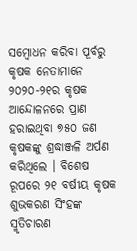ସମ୍ବୋଧନ କରିବା ପୂର୍ବରୁ କୃଷକ ନେତାମାନେ ୨୦୨୦-୨୧ର କୃଷକ ଆନ୍ଦୋଳନରେ ପ୍ରାଣ ହରାଇଥିବା ୭୫୦ ଜଣ କୃଷକଙ୍କୁ ଶ୍ରଦ୍ଧାଞ୍ଜଳି ଅର୍ପଣ କରିଥିଲେ । ବିଶେଷ ରୂପରେ ୨୧ ବର୍ଷୀୟ କୃଷକ ଶୁଭକରଣ ସିଂହଙ୍କ ସ୍ମୃତିଚାରଣ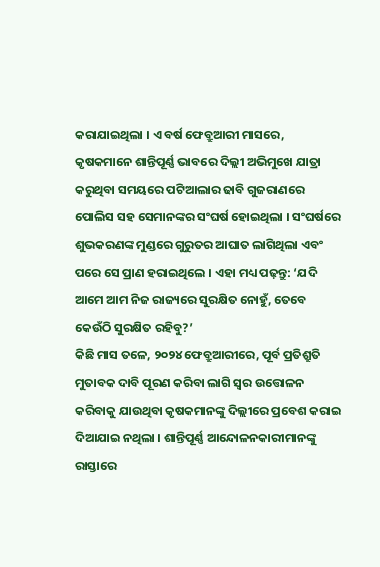କରାଯାଇଥିଲା । ଏ ବର୍ଷ ଫେବ୍ରୁଆରୀ ମାସରେ, କୃଷକମାନେ ଶାନ୍ତିପୂର୍ଣ୍ଣ ଭାବରେ ଦିଲ୍ଲୀ ଅଭିମୁଖେ ଯାତ୍ରା କରୁଥିବା ସମୟରେ ପଟିଆଲାର ଢାବି ଗୁଜରାଣରେ ପୋଲିସ ସହ ସେମାନଙ୍କର ସଂଘର୍ଷ ହୋଇଥିଲା । ସଂଘର୍ଷରେ ଶୁଭକରଣଙ୍କ ମୁଣ୍ଡରେ ଗୁରୁତର ଆଘାତ ଲାଗିଥିଲା ଏବଂ ପରେ ସେ ପ୍ରାଣ ହରାଇଥିଲେ । ଏହା ମଧ୍ୟ ପଢ଼ନ୍ତୁ: ‘ଯଦି ଆମେ ଆମ ନିଜ ରାଜ୍ୟରେ ସୁରକ୍ଷିତ ନୋହୁଁ, ତେବେ କେଉଁଠି ସୁରକ୍ଷିତ ରହିବୁ?’
କିଛି ମାସ ତଳେ, ୨୦୨୪ ଫେବ୍ରୁଆରୀରେ, ପୂର୍ବ ପ୍ରତିଶ୍ରୁତି ମୁତାବକ ଦାବି ପୂରଣ କରିବା ଲାଗି ସ୍ୱର ଉତ୍ତୋଳନ କରିବାକୁ ଯାଉଥିବା କୃଷକମାନଙ୍କୁ ଦିଲ୍ଲୀରେ ପ୍ରବେଶ କରାଇ ଦିଆଯାଇ ନଥିଲା । ଶାନ୍ତିପୂର୍ଣ୍ଣ ଆନ୍ଦୋଳନକାରୀମାନଙ୍କୁ ରାସ୍ତାରେ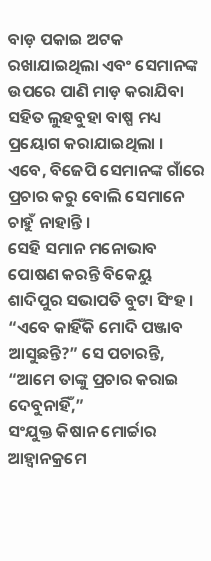ବାଡ଼ ପକାଇ ଅଟକ ରଖାଯାଇଥିଲା ଏବଂ ସେମାନଙ୍କ ଉପରେ ପାଣି ମାଡ଼ କରାଯିବା ସହିତ ଲୁହବୁହା ବାଷ୍ପ ମଧ୍ୟ ପ୍ରୟୋଗ କରାଯାଇଥିଲା ।
ଏବେ, ବିଜେପି ସେମାନଙ୍କ ଗାଁରେ ପ୍ରଚାର କରୁ ବୋଲି ସେମାନେ ଚାହୁଁ ନାହାନ୍ତି ।
ସେହି ସମାନ ମନୋଭାବ ପୋଷଣ କରନ୍ତି ବିକେୟୁ ଶାଦିପୁର ସଭାପତି ବୁଟା ସିଂହ । “ଏବେ କାହିଁକି ମୋଦି ପଞ୍ଜାବ ଆସୁଛନ୍ତି?” ସେ ପଚାରନ୍ତି, “ଆମେ ତାଙ୍କୁ ପ୍ରଚାର କରାଇ ଦେବୁନାହିଁ,”
ସଂଯୁକ୍ତ କିଷାନ ମୋର୍ଚ୍ଚାର ଆହ୍ୱାନକ୍ରମେ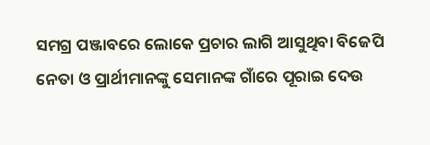ସମଗ୍ର ପଞ୍ଜାବରେ ଲୋକେ ପ୍ରଚାର ଲାଗି ଆସୁଥିବା ବିଜେପି ନେତା ଓ ପ୍ରାର୍ଥୀମାନଙ୍କୁ ସେମାନଙ୍କ ଗାଁରେ ପୂରାଇ ଦେଉ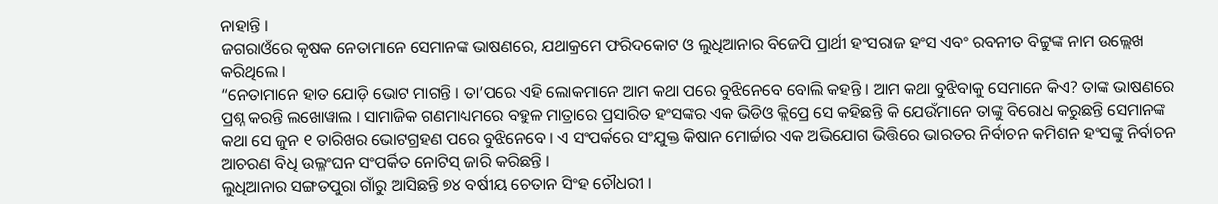ନାହାନ୍ତି ।
ଜଗରାଓଁରେ କୃଷକ ନେତାମାନେ ସେମାନଙ୍କ ଭାଷଣରେ, ଯଥାକ୍ରମେ ଫରିଦକୋଟ ଓ ଲୁଧିଆନାର ବିଜେପି ପ୍ରାର୍ଥୀ ହଂସରାଜ ହଂସ ଏବଂ ରବନୀତ ବିଟ୍ଟୁଙ୍କ ନାମ ଉଲ୍ଲେଖ କରିଥିଲେ ।
“ନେତାମାନେ ହାତ ଯୋଡ଼ି ଭୋଟ ମାଗନ୍ତି । ତା’ପରେ ଏହି ଲୋକମାନେ ଆମ କଥା ପରେ ବୁଝିନେବେ ବୋଲି କହନ୍ତି । ଆମ କଥା ବୁଝିବାକୁ ସେମାନେ କିଏ? ତାଙ୍କ ଭାଷଣରେ ପ୍ରଶ୍ନ କରନ୍ତି ଲଖୋୱାଲ । ସାମାଜିକ ଗଣମାଧ୍ୟମରେ ବହୁଳ ମାତ୍ରାରେ ପ୍ରସାରିତ ହଂସଙ୍କର ଏକ ଭିଡିଓ କ୍ଲିପ୍ରେ ସେ କହିଛନ୍ତି କି ଯେଉଁମାନେ ତାଙ୍କୁ ବିରୋଧ କରୁଛନ୍ତି ସେମାନଙ୍କ କଥା ସେ ଜୁନ ୧ ତାରିଖର ଭୋଟଗ୍ରହଣ ପରେ ବୁଝିନେବେ । ଏ ସଂପର୍କରେ ସଂଯୁକ୍ତ କିଷାନ ମୋର୍ଚ୍ଚାର ଏକ ଅଭିଯୋଗ ଭିତ୍ତିରେ ଭାରତର ନିର୍ବାଚନ କମିଶନ ହଂସଙ୍କୁ ନିର୍ବାଚନ ଆଚରଣ ବିଧି ଉଲ୍ଳଂଘନ ସଂପର୍କିତ ନୋଟିସ୍ ଜାରି କରିଛନ୍ତି ।
ଲୁଧିଆନାର ସଙ୍ଗତପୁରା ଗାଁରୁ ଆସିଛନ୍ତି ୭୪ ବର୍ଷୀୟ ଚେତାନ ସିଂହ ଚୌଧରୀ ।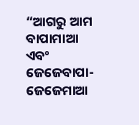“ଆଗରୁ ଆମ ବାପାମାଆ ଏବଂ ଜେଜେବାପା-ଜେଜେମାଆ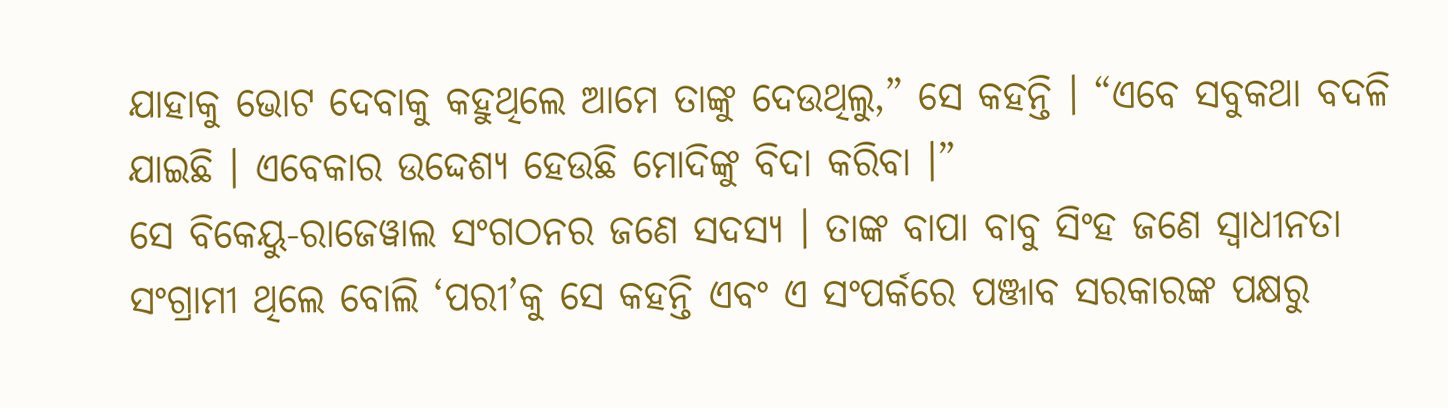ଯାହାକୁ ଭୋଟ ଦେବାକୁ କହୁଥିଲେ ଆମେ ତାଙ୍କୁ ଦେଉଥିଲୁ,” ସେ କହନ୍ତି । “ଏବେ ସବୁକଥା ବଦଳି ଯାଇଛି । ଏବେକାର ଉଦ୍ଦେଶ୍ୟ ହେଉଛି ମୋଦିଙ୍କୁ ବିଦା କରିବା ।”
ସେ ବିକେୟୁ-ରାଜେୱାଲ ସଂଗଠନର ଜଣେ ସଦସ୍ୟ । ତାଙ୍କ ବାପା ବାବୁ ସିଂହ ଜଣେ ସ୍ୱାଧୀନତା ସଂଗ୍ରାମୀ ଥିଲେ ବୋଲି ‘ପରୀ’କୁ ସେ କହନ୍ତି ଏବଂ ଏ ସଂପର୍କରେ ପଞ୍ଜାବ ସରକାରଙ୍କ ପକ୍ଷରୁ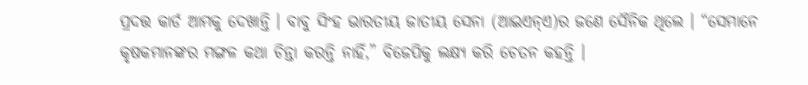ପ୍ରଦତ୍ତ କାର୍ଡ ଆମକୁ ଦେଖାନ୍ତି । ବାବୁ ସିଂହ ଭାରତୀୟ ଜାତୀୟ ସେନା (ଆଇଏନ୍ଏ)ର ଜଣେ ସୈନିକ ଥିଲେ । “ସେମାନେ କୃଷକମାନଙ୍କର ମଙ୍ଗଳ କଥା ଚିନ୍ତା କରନ୍ତି ନାହିଁ,” ବିଜେପିକୁ ଲକ୍ଷ୍ୟ କରି ଚେତନ କହନ୍ତି ।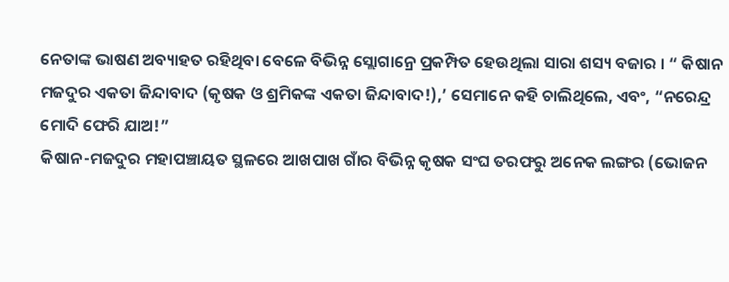ନେତାଙ୍କ ଭାଷଣ ଅବ୍ୟାହତ ରହିଥିବା ବେଳେ ବିଭିନ୍ନ ସ୍ଲୋଗାନ୍ରେ ପ୍ରକମ୍ପିତ ହେଉଥିଲା ସାରା ଶସ୍ୟ ବଜାର । “ କିଷାନ ମଜଦୁର ଏକତା ଜିନ୍ଦାବାଦ (କୃଷକ ଓ ଶ୍ରମିକଙ୍କ ଏକତା ଜିନ୍ଦାବାଦ!),’ ସେମାନେ କହି ଚାଲିଥିଲେ, ଏବଂ, “ନରେନ୍ଦ୍ର ମୋଦି ଫେରି ଯାଅ!”
କିଷାନ-ମଜଦୁର ମହାପଞ୍ଚାୟତ ସ୍ଥଳରେ ଆଖପାଖ ଗାଁର ବିଭିନ୍ନ କୃଷକ ସଂଘ ତରଫରୁ ଅନେକ ଲଙ୍ଗର (ଭୋଜନ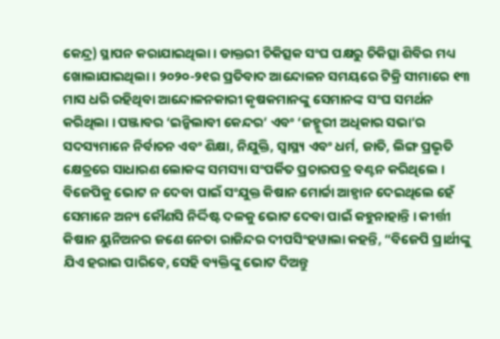କେନ୍ଦ୍ର) ସ୍ଥାପନ କରାଯାଇଥିଲା । ଡାକ୍ତରୀ ଚିକିତ୍ସକ ସଂଘ ପକ୍ଷରୁ ଚିକିତ୍ସା ଶିବିର ମଧ୍ୟ ଖୋଲାଯାଇଥିଲା । ୨୦୨୦-୨୧ର ପ୍ରତିବାଦ ଆନ୍ଦୋଳନ ସମୟରେ ଟିକ୍ରି ସୀମାରେ ୧୩ ମାସ ଧରି ରହିଥିବା ଆନ୍ଦୋଳନକାରୀ କୃଷକମାନଙ୍କୁ ସେମାନଙ୍କ ସଂଘ ସମର୍ଥନ କରିଥିଲା । ପଞ୍ଜାବର ‘ଇନ୍କିଲାବୀ କେନ୍ଦର’ ଏବଂ ‘ଜହ୍ମୁରୀ ଅଧିକାର ସଭା’ର ସଦସ୍ୟମାନେ ନିର୍ବାଚନ ଏବଂ ଶିକ୍ଷା, ନିଯୁକ୍ତି, ସ୍ୱାସ୍ଥ୍ୟ ଏବଂ ଧର୍ମ, ଜାତି, ଲିଙ୍ଗ ପ୍ରଭୃତି କ୍ଷେତ୍ରରେ ସାଧାରଣ ଲୋକଙ୍କ ସମସ୍ୟା ସଂପର୍କିତ ପ୍ରଚାରପତ୍ର ବଣ୍ଟନ କରିଥିଲେ ।
ବିଜେପିକୁ ଭୋଟ ନ ଦେବା ପାଇଁ ସଂଯୁକ୍ତ କିଷାନ ମୋର୍ଚ୍ଚା ଆହ୍ୱାନ ଦେଇଥିଲେ ହେଁ ସେମାନେ ଅନ୍ୟ କୌଣସି ନିର୍ଦ୍ଦିଷ୍ଟ ଦଳକୁ ଭୋଟ ଦେବା ପାଇଁ କହୁନାହାନ୍ତି । କୀର୍ତ୍ତୀ କିଷାନ ୟୁନିଅନର ଜଣେ ନେତା ରାଜିନ୍ଦର ଦୀପସିଂହୱାଲା କହନ୍ତି, “ବିଜେପି ପ୍ରାର୍ଥୀଙ୍କୁ ଯିଏ ହରାଇ ପାରିବେ, ସେହି ବ୍ୟକ୍ତିଙ୍କୁ ଭୋଟ ଦିଅନ୍ତୁ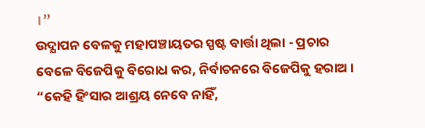।”
ଉଦ୍ଯାପନ ବେଳକୁ ମହାପଞ୍ଚାୟତର ସ୍ପଷ୍ଟ ବାର୍ତ୍ତା ଥିଲା - ପ୍ରଚାର ବେଳେ ବିଜେପିକୁ ବିରୋଧ କର, ନିର୍ବାଚନରେ ବିଜେପିକୁ ହରାଅ । “କେହି ହିଂସାର ଆଶ୍ରୟ ନେବେ ନାହିଁ,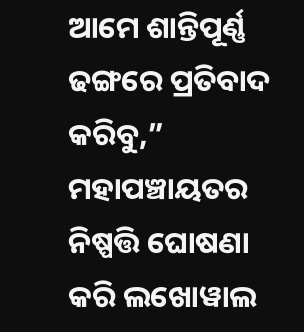ଆମେ ଶାନ୍ତିପୂର୍ଣ୍ଣ ଢଙ୍ଗରେ ପ୍ରତିବାଦ କରିବୁ,” ମହାପଞ୍ଚାୟତର ନିଷ୍ପତ୍ତି ଘୋଷଣା କରି ଲଖୋୱାଲ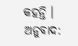କହନ୍ତି ।
ଅନୁବାଦ: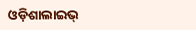ଓଡ଼ିଶାଲାଇଭ୍